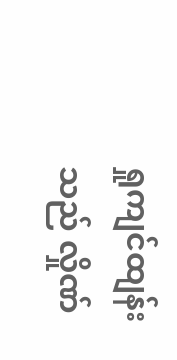ရှုကျင်ထျန်းသည် လှိုဏ်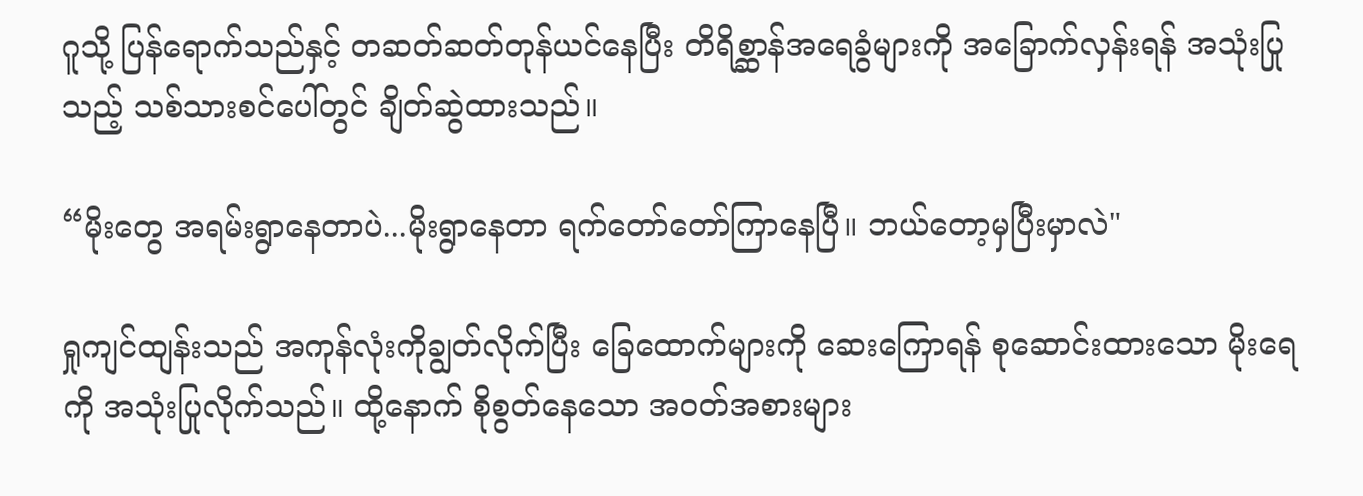ဂူသို့ ပြန်ရောက်သည်နှင့် တဆတ်ဆတ်တုန်ယင်နေပြီး တိရိစ္ဆာန်အရေခွံများကို အခြောက်လှန်းရန် အသုံးပြုသည့် သစ်သားစင်ပေါ်တွင် ချိတ်ဆွဲထားသည်။

“မိုးတွေ အရမ်းရွာနေတာပဲ...မိုးရွာနေတာ ရက်တော်တော်ကြာနေပြီ။ ဘယ်တော့မှပြီးမှာလဲ"

ရှုကျင်ထျန်းသည် အကုန်လုံးကိုချွတ်လိုက်ပြီး ခြေထောက်များကို ဆေးကြောရန် စုဆောင်းထားသော မိုးရေကို အသုံးပြုလိုက်သည်။ ထို့နောက် စိုစွတ်နေသော အဝတ်အစားများ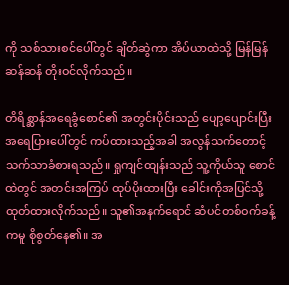ကို သစ်သားစင်ပေါ်တွင် ချိတ်ဆွဲကာ အိပ်ယာထဲသို့ မြန်မြန်ဆန်ဆန် တိုးဝင်လိုက်သည်။

တိရိစ္ဆာန်အရေခွံစောင်၏ အတွင်းပိုင်းသည် ပျော့ပျောင်းပြီး အရေပြားပေါ်တွင် ကပ်ထားသည့်အခါ အလွန်သက်တောင့်သက်သာခံစားရသည်။ ရှုကျင်ထျန်းသည် သူ့ကိုယ်သူ စောင်ထဲတွင် အတင်းအကြပ် ထုပ်ပိုးထားပြီး ခေါင်းကိုအပြင်သို့ ထုတ်ထားလိုက်သည်။ သူ၏အနက်ရောင် ဆံပင်တစ်ဝက်ခန့်ကမူ စိုစွတ်နေ၏။ အ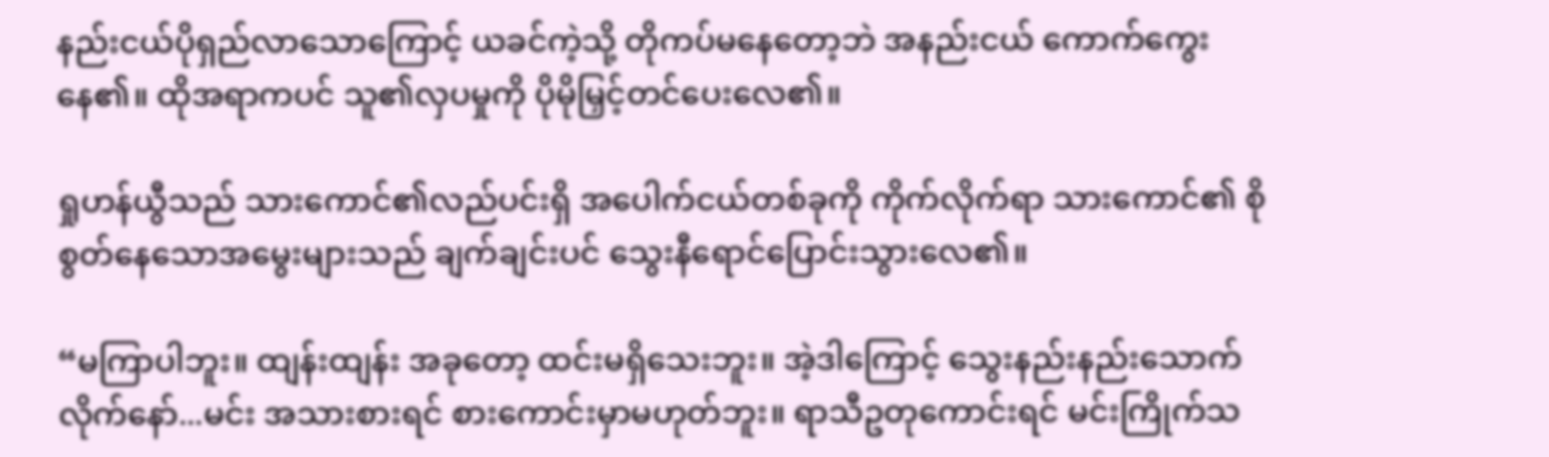နည်းငယ်ပိုရှည်လာသောကြောင့် ယခင်ကဲ့သို့ တိုကပ်မနေတော့ဘဲ အနည်းငယ် ကောက်ကွေးနေ၏။ ထိုအရာကပင် သူ၏လှပမှုကို ပိုမိုမြှင့်တင်ပေးလေ၏။

ရှုဟန်ယွီသည် သားကောင်၏လည်ပင်းရှိ အပေါက်ငယ်တစ်ခုကို ကိုက်လိုက်ရာ သားကောင်၏ စိုစွတ်နေသောအမွေးများသည် ချက်ချင်းပင် သွေးနီရောင်ပြောင်းသွားလေ၏။

“မကြာပါဘူး။ ထျန်းထျန်း အခုတော့ ထင်းမရှိသေးဘူး။ အဲ့ဒါကြောင့် သွေးနည်းနည်းသောက်လိုက်နော်...မင်း အသားစားရင် စားကောင်းမှာမဟုတ်ဘူး။ ရာသီဥတုကောင်းရင် မင်းကြိုက်သ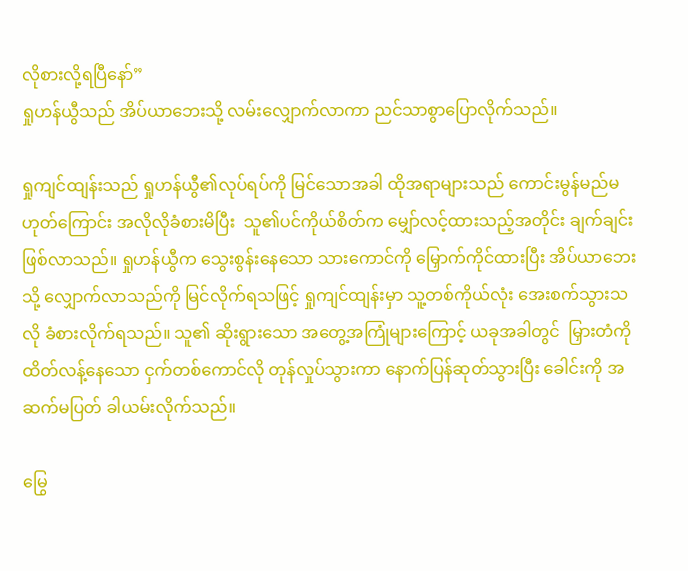လိုစားလို့ရပြီနော်”
ရှုဟန်ယွီသည် အိပ်ယာဘေးသို့ လမ်းလျှောက်လာကာ ညင်သာစွာပြောလိုက်သည်။

ရှုကျင်ထျန်းသည် ရှုဟန်ယွီ၏လုပ်ရပ်ကို မြင်သောအခါ ထိုအရာများသည် ကောင်းမွန်မည်မဟုတ်ကြောင်း အလိုလိုခံစားမိပြီး  သူ၏ပင်ကိုယ်စိတ်က မျှော်လင့်ထားသည့်အတိုင်း ချက်ချင်းဖြစ်လာသည်။ ရှုဟန်ယွီက သွေးစွန်းနေသော သားကောင်ကို မြှောက်ကိုင်ထားပြီး အိပ်ယာဘေးသို့ လျှောက်လာသည်ကို မြင်လိုက်ရသဖြင့် ရှုကျင်ထျန်းမှာ သူ့တစ်ကိုယ်လုံး အေးစက်သွားသလို ခံစားလိုက်ရသည်။ သူ၏ ဆိုးရွားသော အတွေ့အကြုံများကြောင့် ယခုအခါတွင်  မြှားတံကိုထိတ်လန့်နေသော ငှက်တစ်ကောင်လို တုန်လှုပ်သွားကာ နောက်ပြန်ဆုတ်သွားပြီး ခေါင်းကို အဆက်မပြတ် ခါယမ်းလိုက်သည်။

မြွေ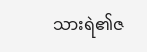သားရဲ၏ဇ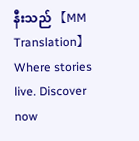နီးသည် 【MM Translation】Where stories live. Discover now